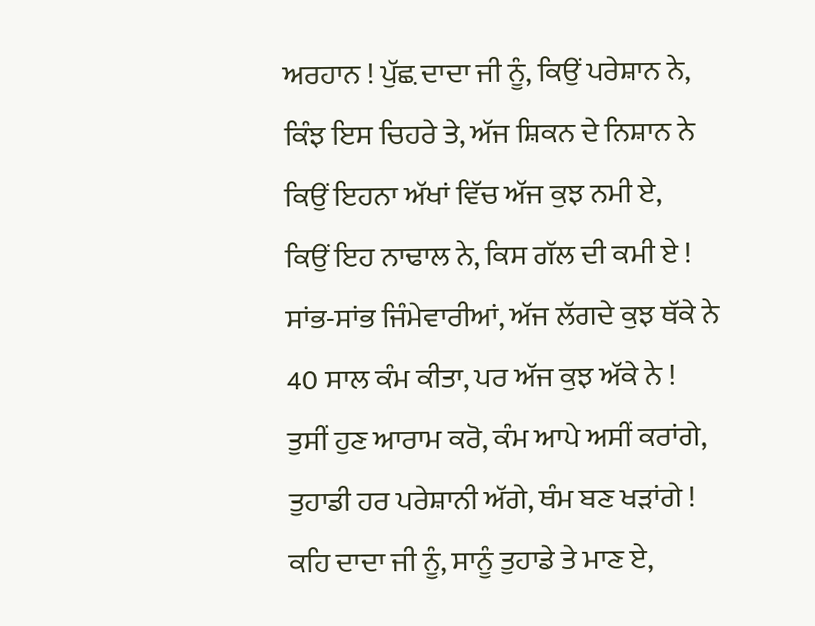ਅਰਹਾਨ ! ਪੁੱਛ਼ ਦਾਦਾ ਜੀ ਨੂੰ, ਕਿਉਂ ਪਰੇਸ਼ਾਨ ਨੇ,
ਕਿੰਝ ਇਸ ਚਿਹਰੇ ਤੇ, ਅੱਜ ਸ਼ਿਕਨ ਦੇ ਨਿਸ਼ਾਨ ਨੇ
ਕਿਉਂ ਇਹਨਾ ਅੱਖਾਂ ਵਿੱਚ ਅੱਜ ਕੁਝ ਨਮੀ ਏ,
ਕਿਉਂ ਇਹ ਨਾਢਾਲ ਨੇ, ਕਿਸ ਗੱਲ ਦੀ ਕਮੀ ਏ !
ਸਾਂਭ-ਸਾਂਭ ਜਿੰਮੇਵਾਰੀਆਂ, ਅੱਜ ਲੱਗਦੇ ਕੁਝ ਥੱਕੇ ਨੇ
40 ਸਾਲ ਕੰਮ ਕੀਤਾ, ਪਰ ਅੱਜ ਕੁਝ ਅੱਕੇ ਨੇ !
ਤੁਸੀਂ ਹੁਣ ਆਰਾਮ ਕਰੋ, ਕੰਮ ਆਪੇ ਅਸੀਂ ਕਰਾਂਗੇ,
ਤੁਹਾਡੀ ਹਰ ਪਰੇਸ਼ਾਨੀ ਅੱਗੇ, ਥੰਮ ਬਣ ਖੜਾਂਗੇ !
ਕਹਿ ਦਾਦਾ ਜੀ ਨੂੰ, ਸਾਨੂੰ ਤੁਹਾਡੇ ਤੇ ਮਾਣ ਏ,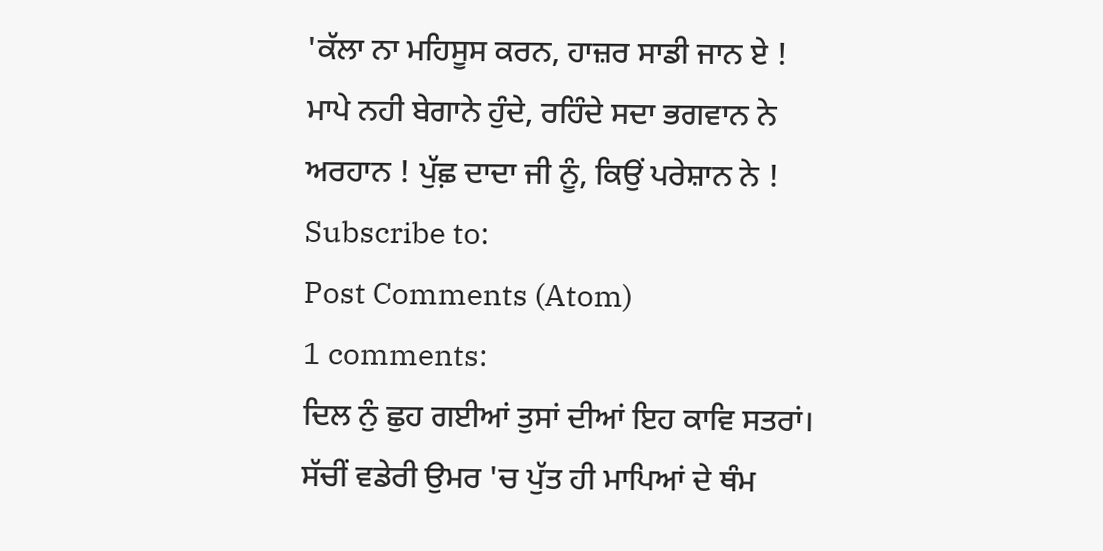'ਕੱਲਾ ਨਾ ਮਹਿਸੂਸ ਕਰਨ, ਹਾਜ਼ਰ ਸਾਡੀ ਜਾਨ ਏ !
ਮਾਪੇ ਨਹੀ ਬੇਗਾਨੇ ਹੁੰਦੇ, ਰਹਿੰਦੇ ਸਦਾ ਭਗਵਾਨ ਨੇ
ਅਰਹਾਨ ! ਪੁੱਛ਼ ਦਾਦਾ ਜੀ ਨੂੰ, ਕਿਉਂ ਪਰੇਸ਼ਾਨ ਨੇ !
Subscribe to:
Post Comments (Atom)
1 comments:
ਦਿਲ ਨੁੰ ਛੁਹ ਗਈਆਂ ਤੁਸਾਂ ਦੀਆਂ ਇਹ ਕਾਵਿ ਸਤਰਾਂ।
ਸੱਚੀਂ ਵਡੇਰੀ ਉਮਰ 'ਚ ਪੁੱਤ ਹੀ ਮਾਪਿਆਂ ਦੇ ਥੰਮ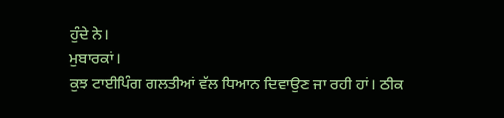ਹੁੰਦੇ ਨੇ।
ਮੁਬਾਰਕਾਂ।
ਕੁਝ ਟਾਈਪਿੰਗ ਗਲਤੀਆਂ ਵੱਲ ਧਿਆਨ ਦਿਵਾਉਣ ਜਾ ਰਹੀ ਹਾਂ। ਠੀਕ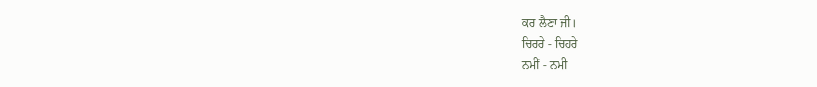ਕਰ ਲੈਣਾ ਜੀ।
ਚਿਰਰੇ - ਚਿਹਰੇ
ਨਮੀਂ - ਨਮੀ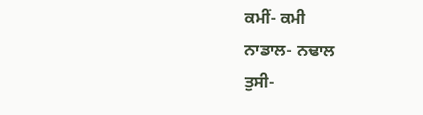ਕਮੀਂ- ਕਮੀ
ਨਾਡਾਲ- ਨਢਾਲ
ਤੁਸੀ-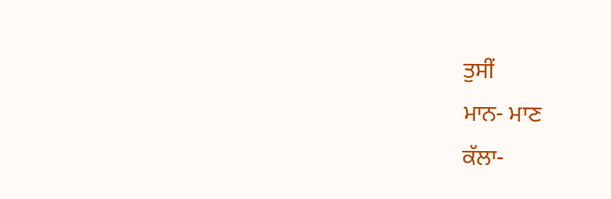ਤੁਸੀਂ
ਮਾਨ- ਮਾਣ
ਕੱਲਾ-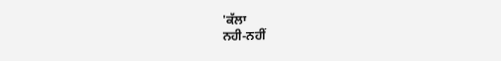'ਕੱਲਾ
ਨਹੀ-ਨਹੀਂ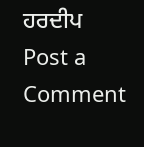ਹਰਦੀਪ
Post a Comment